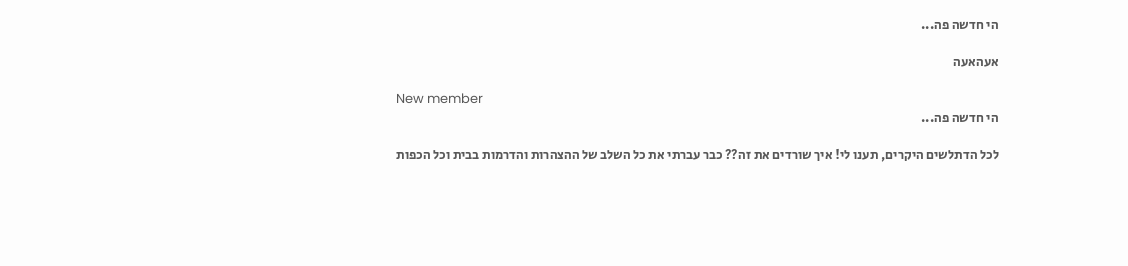הי חדשה פה...

אעהאעה

New member
הי חדשה פה...

לכל הדתלשים היקרים, תענו לי! איך שורדים את זה?? כבר עברתי את כל השלב של ההצהרות והדרמות בבית וכל הכפות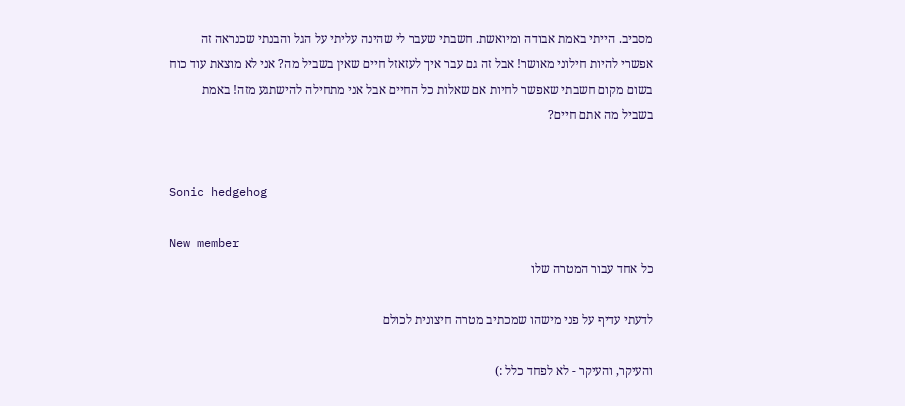מסביב. הייתי באמת אבודה ומיואשת. חשבתי שעבר לי שהינה עליתי על הגל והבנתי שכנראה זה אפשרי להיות חילוני מאושר! אבל זה גם עבר איך לעזאזל חיים שאין בשביל מה? אני לא מוצאת עוד כוח בשום מקום חשבתי שאפשר לחיות אם שאלות כל החיים אבל אני מתחילה להישתגע מזה! באמת בשביל מה אתם חיים?


Sonic hedgehog

New member
כל אחד עבור המטרה שלו

לדעתי עדיף על פני מישהו שמכתיב מטרה חיצונית לכולם

והעיקר, והעיקר - לא לפחד כלל :)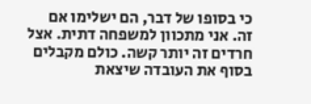כי בסופו של דבר, הם ישלימו אם זה. אני מתכוון למשפחה דתית. אצל חרדים זה יותר קשה. כולם מקבלים בסוף את העובדה שיצאת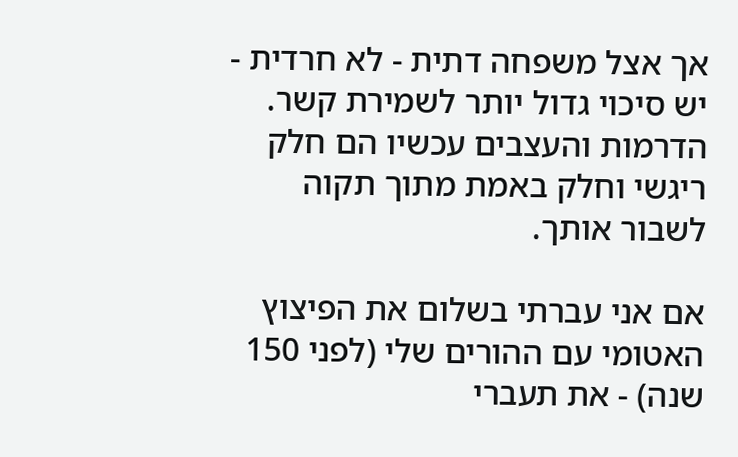אך אצל משפחה דתית - לא חרדית - יש סיכוי גדול יותר לשמירת קשר. הדרמות והעצבים עכשיו הם חלק ריגשי וחלק באמת מתוך תקוה לשבור אותך.

אם אני עברתי בשלום את הפיצוץ האטומי עם ההורים שלי (לפני 150 שנה) - את תעברי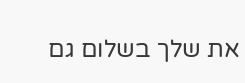את שלך בשלום גם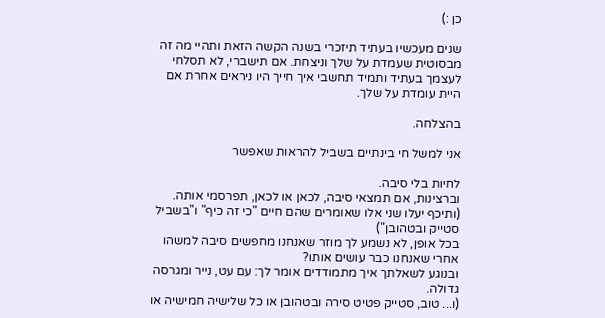כן :)

שנים מעכשיו בעתיד תיזכרי בשנה הקשה הזאת ותהיי מה זה מבסוטית שעמדת על שלך וניצחת. אם תישברי, לא תסלחי לעצמך בעתיד ותמיד תחשבי איך חייך היו ניראים אחרת אם היית עומדת על שלך.

בהצלחה.

אני למשל חי בינתיים בשביל להראות שאפשר

לחיות בלי סיבה.
וברצינות, אם תמצאי סיבה, לכאן או לכאן, תפרסמי אותה.
(ותיכף יעלו שני אלו שאומרים שהם חיים "כי זה כיף" ו"בשביל סטייק ובטהובן")
בכל אופן, לא נשמע לך מוזר שאנחנו מחפשים סיבה למשהו אחרי שאנחנו כבר עושים אותו?
ובנוגע לשאלתך איך מתמודדים אומר לך: עם עט, נייר ומגרסה גדולה.
(ו... טוב, סטייק פטיט סירה ובטהובן או כל שלישיה חמישיה או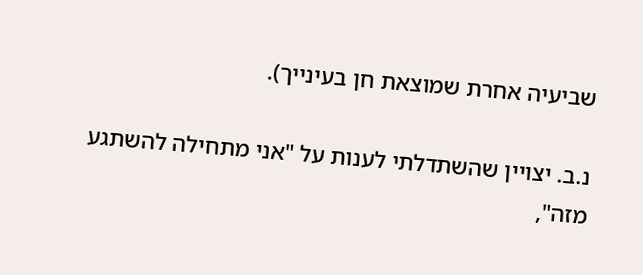שביעיה אחרת שמוצאת חן בעינייך).

נ.ב. יצויין שהשתדלתי לענות על "אני מתחילה להשתגע מזה",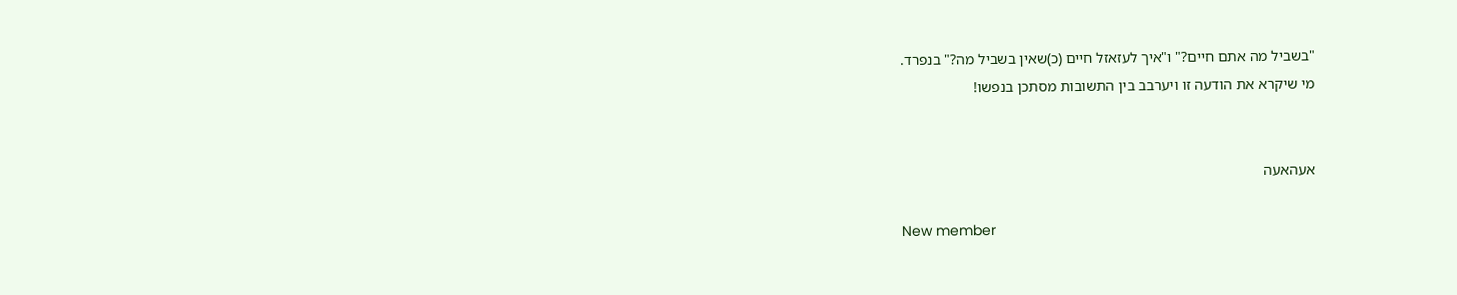"בשביל מה אתם חיים?" ו"איך לעזאזל חיים (כ)שאין בשביל מה?" בנפרד.
מי שיקרא את הודעה זו ויערבב בין התשובות מסתכן בנפשו!


אעהאעה

New member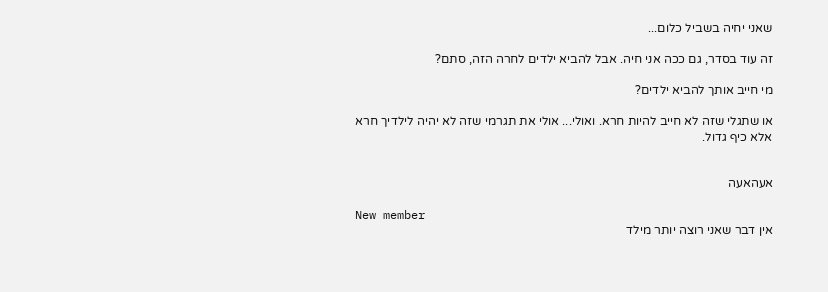שאני יחיה בשביל כלום...

זה עוד בסדר, גם ככה אני חיה. אבל להביא ילדים לחרה הזה, סתם?

מי חייב אותך להביא ילדים?

או שתגלי שזה לא חייב להיות חרא. ואולי... אולי את תגרמי שזה לא יהיה לילדיך חרא אלא כיף גדול.


אעהאעה

New member
אין דבר שאני רוצה יותר מילד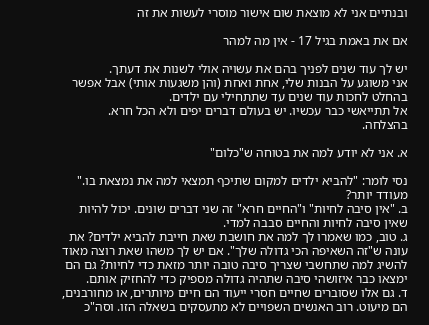ובנתיים אני לא מוצאת שום אישור מוסרי לעשות את זה

אם את באמת בגיל 17 - אין מה למהר

יש לך עוד שנים לפניך בהם את עשויה אולי לשנות את דעתך.
אני משוגע על הבנות שלי, אחת ואחת (והן משגעות אותי) אבל אפשר בהחלט לחכות עוד שנים עד שתתחילי עם ילדים.
אל תתייאשי כבר עכשיו. יש בעולם דברים יפים ולא הכל חרא.
בהצלחה.

א. אני לא יודע למה את בטוחה ש"כלום"

נסי לומר: "להביא ילדים למקום שתיכף תמצאי למה את נמצאת בו." מעודד יותר?
ב. "אין סיבה לחיות" ו"החיים חרא" זה שני דברים שונים. יכול להיות שאין סיבה לחיות והחיים סבבה למדי.
ג. טוב, כמו שאמרו לך למה את חושבת שאת חייבת להביא ילדים? את עונה ש"זה השאיפה הכי גדולה שלך". אם יש לך משהו שאת רוצה מאוד להשיג למה שתחשבי שצריך סיבה טובה יותר מזאת כדי לחיות? גם הם ימצאו כבר איזושהי סיבה שתהיה גדולה מספיק כדי להחזיק אותם.
ד. גם אלו שסוברים שחיים חסרי ייעוד הם חיים מיותרים, או מחורבנים, הם מיעוט. רוב האנשים השפויים לא מתעסקים בשאלה הזו. וסה"כ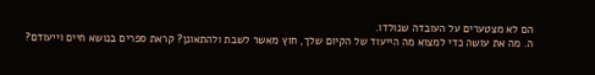הם לא מצטערים על העובדה שנולדו.
ה. מה את עושה כדי למצוא מה הייעוד של הקיום שלך, חוץ מאשר לשבת ולהתאונן? קראת ספרים בנושא חיים וייעודם?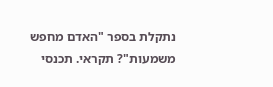נתקלת בספר "האדם מחפש משמעות"? תקראי. תכנסי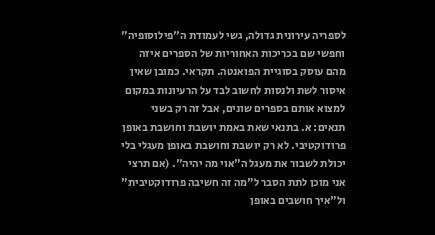לספריה עירונית גדולה, גשי לעמודת ה"פילוסופיה" וחפשי שם בכריכות האחוריות של הספרים איזה מהם עוסק בסוגיית הפואנטה. תקראי. כמובן שאין איסור לשת ולנסות לחשוב לבד על הרעיונות במקום למצוא אותם בספרים שונים, אבל זה רק בשני תנאים: א. בתנאי שאת באמת יושבת וחושבת באופן פרודוקטיבי. לא רק יושבת וחושבת באופן מעגלי בלי יכולת לשבור את מעגל ה"אוי מה יהיה". (אם תרצי אני מוכן לתת הסבר ל"מה זה חשיבה פרודוקטיבית" ול"איך חושבים באופן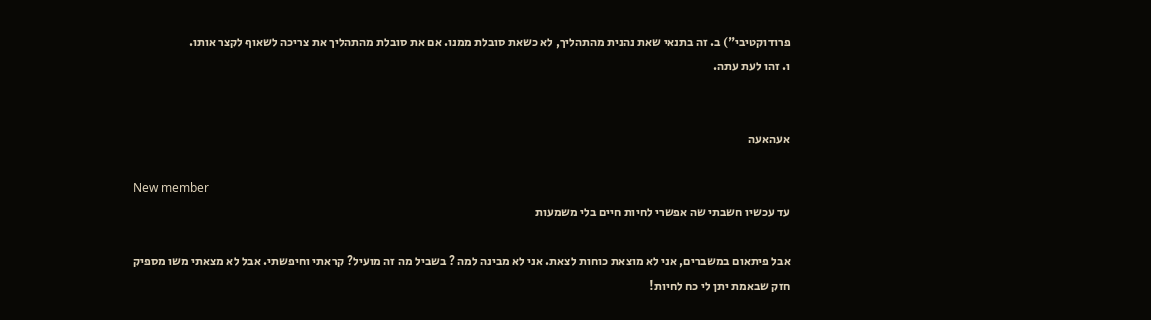פרודוקטיבי") ב. זה בתנאי שאת נהנית מהתהליך, לא כשאת סובלת ממנו. אם את סובלת מהתהליך את צריכה לשאוף לקצר אותו.
ו. זהו לעת עתה.


אעהאעה

New member
עד עכשיו חשבתי שה אפשרי לחיות חיים בלי משמעות

אבל פיתאום במשברים, אני לא מוצאת כוחות לצאת. אני לא מבינה למה ? בשביל מה זה מועיל? קראתי וחיפשתי. אבל לא מצאתי משו מספיק חזק שבאמת יתן לי כח לחיות!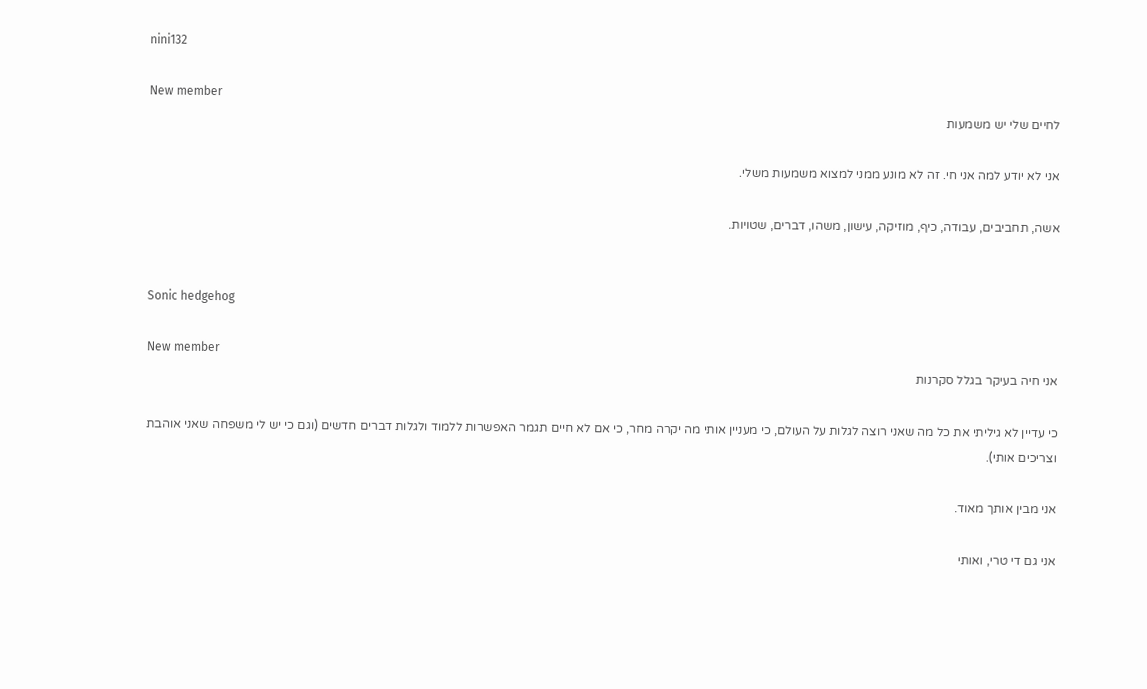nini132

New member
לחיים שלי יש משמעות

אני לא יודע למה אני חי. זה לא מונע ממני למצוא משמעות משלי.

אשה, תחביבים, עבודה, כיף, מוזיקה, עישון, משהו, דברים, שטויות.


Sonic hedgehog

New member
אני חיה בעיקר בגלל סקרנות

כי עדיין לא גיליתי את כל מה שאני רוצה לגלות על העולם, כי מעניין אותי מה יקרה מחר, כי אם לא חיים תגמר האפשרות ללמוד ולגלות דברים חדשים (וגם כי יש לי משפחה שאני אוהבת וצריכים אותי).

אני מבין אותך מאוד.

אני גם די טרי, ואותי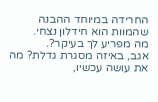החרידה במיוחד ההבנה שהמוות הוא חידלון נצחי.
מה מפריע לך בעיקר?.
אגב, באיזה מסגרת גדלת? מה את עושה עכשיו,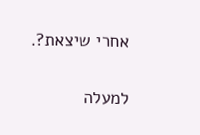אחרי שיצאת?.

למעלה